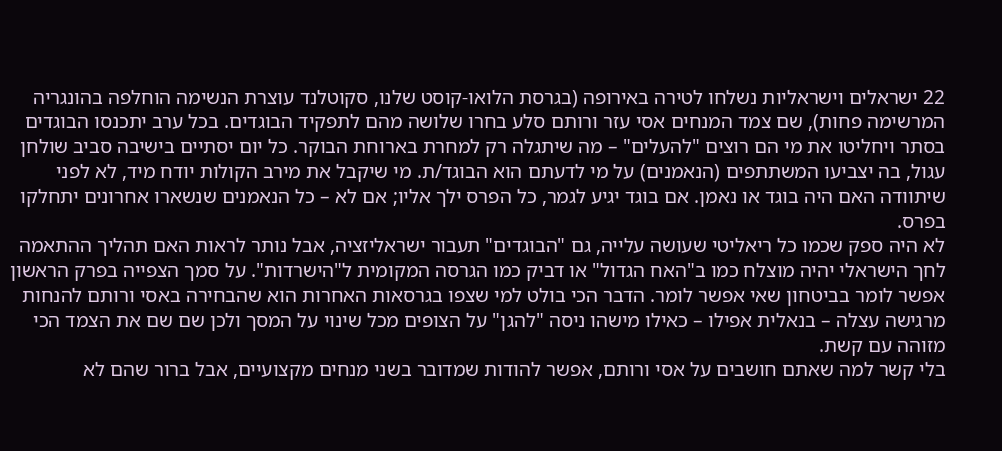22 ישראלים וישראליות נשלחו לטירה באירופה (בגרסת הלואו-קוסט שלנו, סקוטלנד עוצרת הנשימה הוחלפה בהונגריה המרשימה פחות), שם צמד המנחים אסי עזר ורותם סלע בחרו שלושה מהם לתפקיד הבוגדים. בכל ערב יתכנסו הבוגדים בסתר ויחליטו את מי הם רוצים "להעלים" – מה שיתגלה רק למחרת בארוחת הבוקר. כל יום יסתיים בישיבה סביב שולחן עגול, בה יצביעו המשתתפים (הנאמנים) על מי לדעתם הוא הבוגד/ת. מי שיקבל את מירב הקולות יודח מיד, לא לפני שיתוודה האם היה בוגד או נאמן. אם בוגד יגיע לגמר, כל הפרס ילך אליו; אם לא – כל הנאמנים שנשארו אחרונים יתחלקו בפרס.
לא היה ספק שכמו כל ריאליטי שעושה עלייה, גם "הבוגדים" תעבור ישראליזציה, אבל נותר לראות האם תהליך ההתאמה לחך הישראלי יהיה מוצלח כמו ב"האח הגדול" או דביק כמו הגרסה המקומית ל"הישרדות". על סמך הצפייה בפרק הראשון אפשר לומר בביטחון שאי אפשר לומר. הדבר הכי בולט למי שצפו בגרסאות האחרות הוא שהבחירה באסי ורותם להנחות מרגישה עצלה – בנאלית אפילו – כאילו מישהו ניסה "להגן" על הצופים מכל שינוי על המסך ולכן שם שם את הצמד הכי מזוהה עם קשת.
בלי קשר למה שאתם חושבים על אסי ורותם, אפשר להודות שמדובר בשני מנחים מקצועיים, אבל ברור שהם לא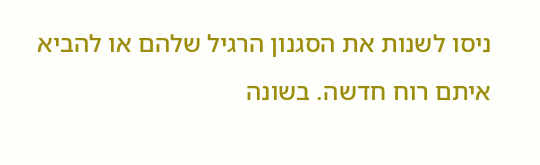ניסו לשנות את הסגנון הרגיל שלהם או להביא איתם רוח חדשה. בשונה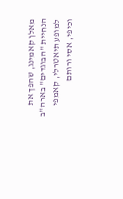מאלן קאמינג, שהפך את הנחיית "הבוגדים" בארה"ב למופע תיאטרלי, קאמפי וכיפי, אסי ורותם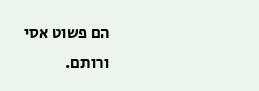הם פשוט אסי ורותם.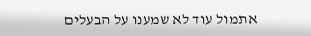אתמול עוד לא שמענו על הבעלים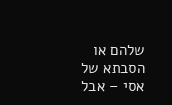שלהם או הסבתא של אסי – אבל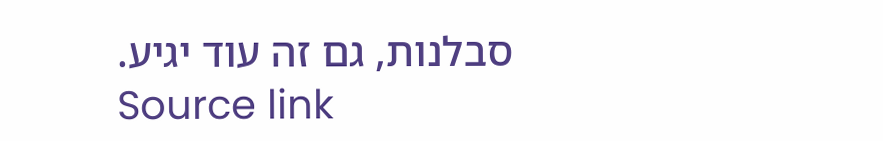סבלנות, גם זה עוד יגיע.
Source link